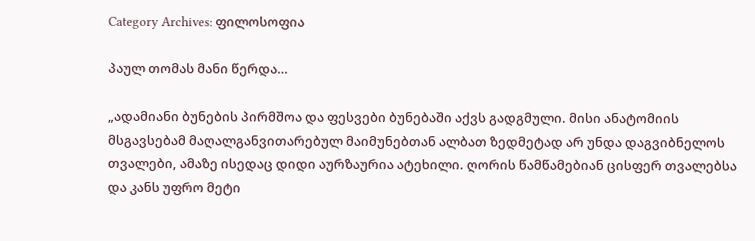Category Archives: ფილოსოფია

პაულ თომას მანი წერდა…

„ადამიანი ბუნების პირმშოა და ფესვები ბუნებაში აქვს გადგმული. მისი ანატომიის მსგავსებამ მაღალგანვითარებულ მაიმუნებთან ალბათ ზედმეტად არ უნდა დაგვიბნელოს თვალები, ამაზე ისედაც დიდი აურზაურია ატეხილი. ღორის წამწამებიან ცისფერ თვალებსა და კანს უფრო მეტი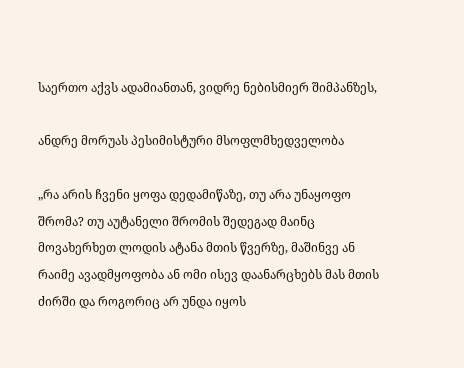საერთო აქვს ადამიანთან, ვიდრე ნებისმიერ შიმპანზეს,

ანდრე მორუას პესიმისტური მსოფლმხედველობა

„რა არის ჩვენი ყოფა დედამიწაზე, თუ არა უნაყოფო შრომა? თუ აუტანელი შრომის შედეგად მაინც მოვახერხეთ ლოდის ატანა მთის წვერზე, მაშინვე ან რაიმე ავადმყოფობა ან ომი ისევ დაანარცხებს მას მთის ძირში და როგორიც არ უნდა იყოს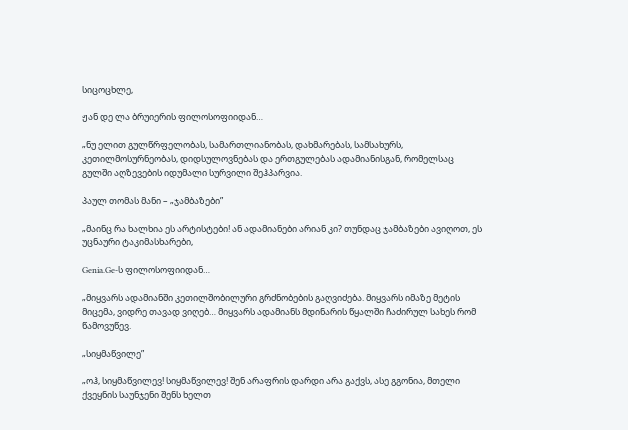სიცოცხლე,

ჟან დე ლა ბრუიერის ფილოსოფიიდან…

„ნუ ელით გულწრფელობას, სამართლიანობას, დახმარებას, სამსახურს, კეთილმოსურნეობას, დიდსულოვნებას და ერთგულებას ადამიანისგან, რომელსაც გულში აღზევების იდუმალი სურვილი შეჰპარვია.

პაულ თომას მანი – „ჯამბაზები”

„მაინც რა ხალხია ეს არტისტები! ან ადამიანები არიან კი? თუნდაც ჯამბაზები ავიღოთ, ეს უცნაური ტაკიმასხარები,

Genia.Ge-ს ფილოსოფიიდან…

„მიყვარს ადამიანში კეთილშობილური გრძნობების გაღვიძება. მიყვარს იმაზე მეტის მიცემა, ვიდრე თავად ვიღებ… მიყვარს ადამიანს მდინარის წყალში ჩაძირულ სახეს რომ წამოვუწევ.

„სიყმაწვილე”

„ოჰ, სიყმაწვილევ! სიყმაწვილევ! შენ არაფრის დარდი არა გაქვს, ასე გგონია, მთელი ქვეყნის საუნჯენი შენს ხელთ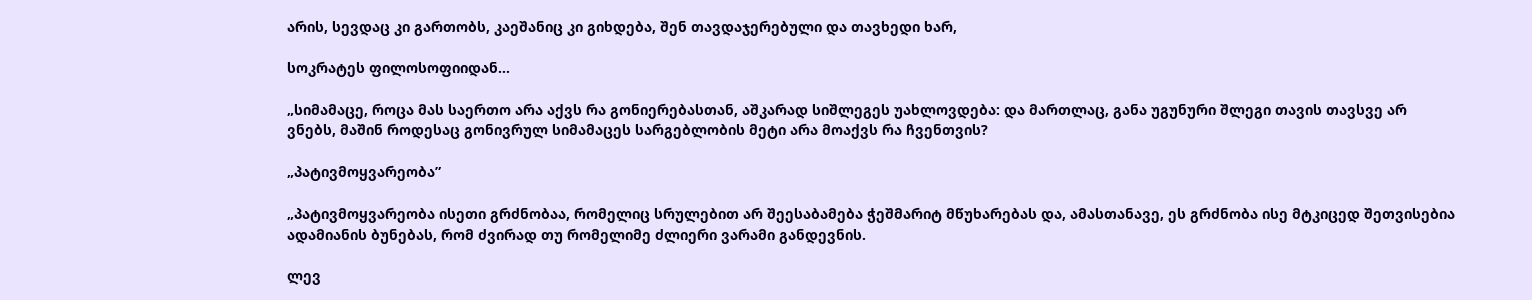არის, სევდაც კი გართობს, კაეშანიც კი გიხდება, შენ თავდაჯერებული და თავხედი ხარ,

სოკრატეს ფილოსოფიიდან…

„სიმამაცე, როცა მას საერთო არა აქვს რა გონიერებასთან, აშკარად სიშლეგეს უახლოვდება: და მართლაც, განა უგუნური შლეგი თავის თავსვე არ ვნებს, მაშინ როდესაც გონივრულ სიმამაცეს სარგებლობის მეტი არა მოაქვს რა ჩვენთვის?

„პატივმოყვარეობა”

„პატივმოყვარეობა ისეთი გრძნობაა, რომელიც სრულებით არ შეესაბამება ჭეშმარიტ მწუხარებას და, ამასთანავე, ეს გრძნობა ისე მტკიცედ შეთვისებია ადამიანის ბუნებას, რომ ძვირად თუ რომელიმე ძლიერი ვარამი განდევნის.

ლევ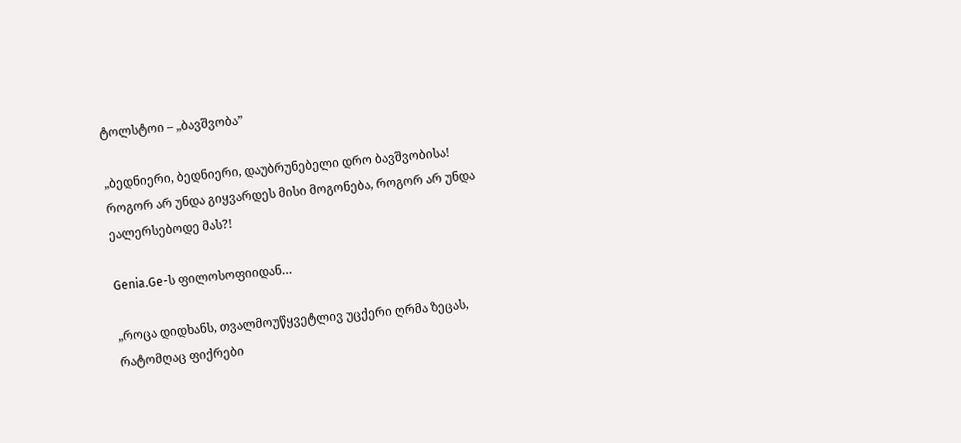ტოლსტოი – „ბავშვობა”

„ბედნიერი, ბედნიერი, დაუბრუნებელი დრო ბავშვობისა! როგორ არ უნდა გიყვარდეს მისი მოგონება, როგორ არ უნდა ეალერსებოდე მას?!

Genia.Ge-ს ფილოსოფიიდან…

„როცა დიდხანს, თვალმოუწყვეტლივ უცქერი ღრმა ზეცას, რატომღაც ფიქრები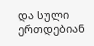და სული ერთდებიან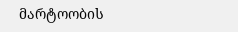მარტოობის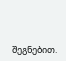შეგნებით.